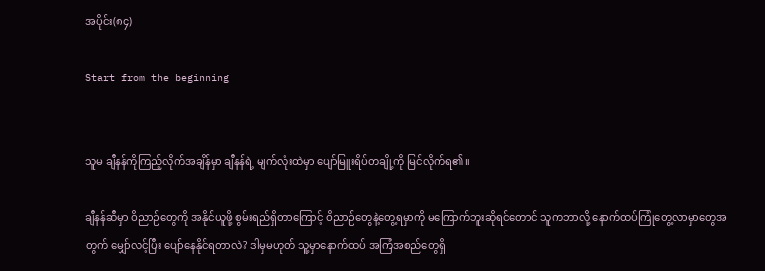အပိုင်း(၈၄)

Start from the beginning


သူမ ချီနန်ကိုကြည့်လိုက်အချိန်မှာ ချီနန်ရဲ့ မျက်လုံးထဲမှာ ပျော်မြူးရိပ်တချို့ကို မြင်လိုက်ရ၏။

ချီနန်ဆီမှာ ဝိညာဉ်တွေကို အနိုင်ယူဖို့ စွမ်းရည်ရှိတာကြောင့် ဝိညာဉ်တွေနဲ့‌တွေ့ရမှာကို မကြောက်ဘူးဆိုရင်တောင် သူကဘာလို့ နောက်ထပ်ကြုံတွေ့လာမှာတွေအတွက် မျှော်လင့်ပြီး ပျော်နေနိုင်ရတာလဲ? ဒါမှမဟုတ် သူ့မှာနောက်ထပ် အကြံအစည်တွေရှိ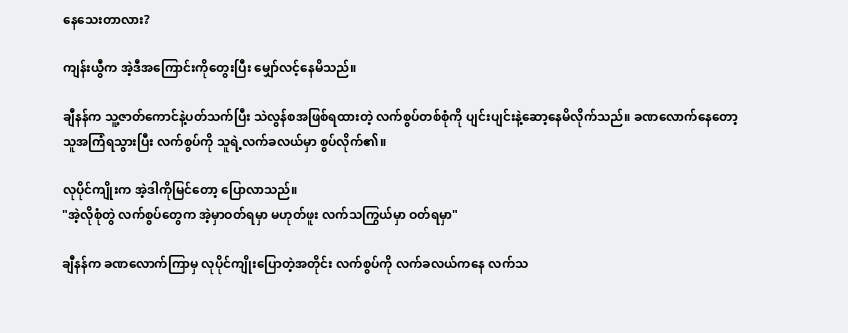နေသေးတာလား?

ကျန်းယွီက အဲ့ဒီအကြောင်းကိုတွေးပြီး မျှော်လင့်နေမိသည်။

ချီနန်က သူ့ဇာတ်ကောင်နဲ့ပတ်သက်ပြီး သဲလွန်စအဖြစ်ရထားတဲ့ လက်စွပ်တစ်စုံကို ပျင်းပျင်းနဲ့ဆော့နေမိလိုက်သည်။ ခဏလောက်နေတော့ သူအကြံရသွားပြီး လက်စွပ်ကို သူရဲ့လက်ခလယ်မှာ စွပ်လိုက်၏။

လုပိုင်ကျိုးက အဲ့ဒါကိုမြင်တော့ ပြောလာသည်။
"အဲ့လိုစုံတွဲ လက်စွပ်တွေက အဲ့မှာဝတ်ရမှာ မဟုတ်ဖူး လက်သကြွယ်မှာ ဝတ်ရမှာ"

ချီနန်က ခဏလောက်ကြာမှ လုပိုင်ကျိုးပြောတဲ့အတိုင်း လက်စွပ်ကို လက်ခလယ်ကနေ လက်သ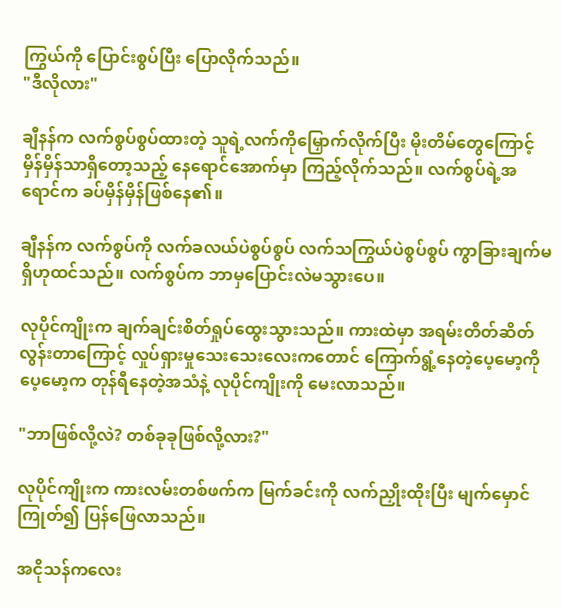ကြွယ်ကို ပြောင်းစွပ်ပြီး ပြောလိုက်သည်။
"ဒီလိုလား"

ချီနန်က လက်စွပ်စွပ်ထားတဲ့ သူရဲ့လက်ကိုမြှောက်လိုက်ပြီး မိုးတိမ်တွေကြောင့် မှိန်မှိန်သာရှိတော့သည့် နေရောင်အောက်မှာ ကြည့်လိုက်သည်။ လက်စွပ်ရဲ့အရောင်က ခပ်မှိန်မှိန်ဖြစ်နေ၏။

ချီနန်က လက်စွပ်ကို လက်ခလယ်ပဲစွပ်စွပ် လက်သကြွယ်ပဲစွပ်စွပ် ကွာခြားချက်မရှိဟုထင်သည်။ လက်စွပ်က ဘာမှပြောင်းလဲမသွားပေ။

လုပိုင်ကျိုးက ချက်ချင်းစိတ်ရှုပ်ထွေးသွားသည်။ ကားထဲမှာ အရမ်းတိတ်ဆိတ်လွန်းတာကြောင့် လှုပ်ရှားမှုသေးသေးလေးကတောင် ကြောက်ရွံ့နေတဲ့ပေ့မော့ကို ပေ့မော့က တုန်ရီနေတဲ့အသံနဲ့ လုပိုင်ကျိုးကို မေးလာသည်။

"ဘာဖြစ်လို့လဲ? တစ်ခုခုဖြစ်လို့လား?"

လုပိုင်ကျိုးက ကားလမ်းတစ်ဖက်က မြက်ခင်းကို လက်ညှိုးထိုးပြီး မျက်မှောင်ကြုတ်၍ ပြန်‌ဖြေလာသည်။

အငိုသန်ကလေး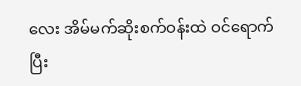လေး အိမ်မက်ဆိုးစက်ဝန်းထဲ ဝင်ရောက်ပြီး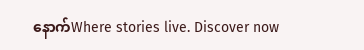နောက်Where stories live. Discover now